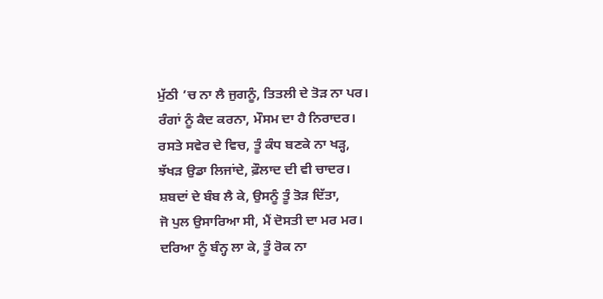ਮੁੱਠੀ ’ਚ ਨਾ ਲੈ ਜੁਗਨੂੰ, ਤਿਤਲੀ ਦੇ ਤੋੜ ਨਾ ਪਰ।
ਰੰਗਾਂ ਨੂੰ ਕੈਦ ਕਰਨਾ, ਮੌਸਮ ਦਾ ਹੈ ਨਿਰਾਦਰ।
ਰਸਤੇ ਸਵੇਰ ਦੇ ਵਿਚ, ਤੂੰ ਕੰਧ ਬਣਕੇ ਨਾ ਖੜ੍ਹ,
ਝੱਖੜ ਉਡਾ ਲਿਜਾਂਦੇ, ਫ਼ੌਲਾਦ ਦੀ ਵੀ ਚਾਦਰ।
ਸ਼ਬਦਾਂ ਦੇ ਬੰਬ ਲੈ ਕੇ, ਉਸਨੂੰ ਤੂੰ ਤੋੜ ਦਿੱਤਾ,
ਜੋ ਪੁਲ ਉਸਾਰਿਆ ਸੀ, ਮੈਂ ਦੋਸਤੀ ਦਾ ਮਰ ਮਰ।
ਦਰਿਆ ਨੂੰ ਬੰਨ੍ਹ ਲਾ ਕੇ, ਤੂੰ ਰੋਕ ਨਾ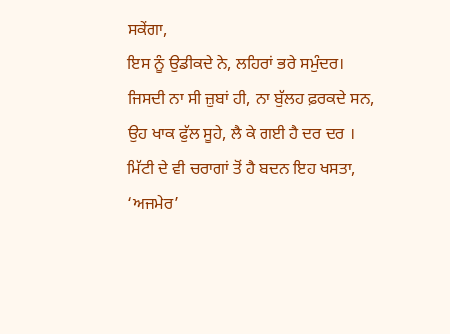ਸਕੇਂਗਾ,
ਇਸ ਨੂੰ ਉਡੀਕਦੇ ਨੇ, ਲਹਿਰਾਂ ਭਰੇ ਸਮੁੰਦਰ।
ਜਿਸਦੀ ਨਾ ਸੀ ਜ਼ੁਬਾਂ ਹੀ, ਨਾ ਬੁੱਲਹ ਫ਼ਰਕਦੇ ਸਨ,
ਉਹ ਖਾਕ ਫੁੱਲ ਸੂਹੇ, ਲੈ ਕੇ ਗਈ ਹੈ ਦਰ ਦਰ ।
ਮਿੱਟੀ ਦੇ ਵੀ ਚਰਾਗਾਂ ਤੋਂ ਹੈ ਬਦਨ ਇਹ ਖਸਤਾ,
‘ਅਜਮੇਰ’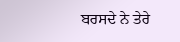ਬਰਸਦੇ ਨੇ ਤੇਰੇ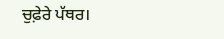ਚੁਫ਼ੇਰੇ ਪੱਥਰ।